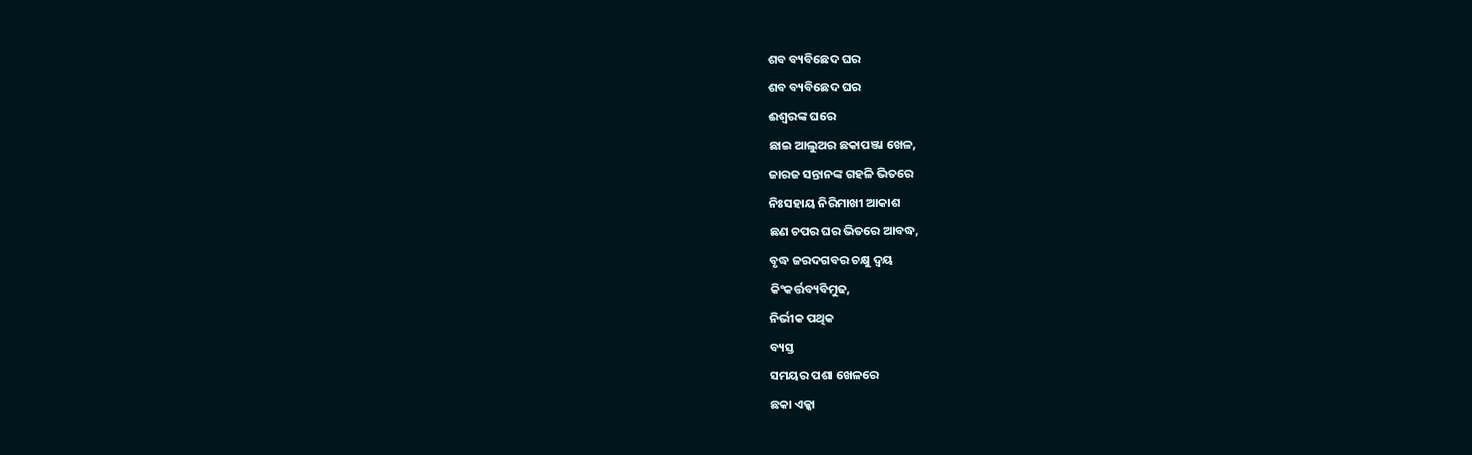ଶବ ବ୍ୟବିଛେଦ ଘର
ଶବ ବ୍ୟବିଛେଦ ଘର
ଈଶ୍ବରଙ୍କ ଘରେ
ଛାଇ ଆଲୁଅର ଛକାପଞ୍ଜା ଖେଳ,
ଜାରଜ ସନ୍ତାନଙ୍କ ଗହଳି ଭିତରେ
ନିଃସହାୟ ନିରିମାଖୀ ଆକାଶ
ଛଣ ଚପର ଘର ଭିତରେ ଆବଦ୍ଧ,
ବୃଦ୍ଧ ଜରଦଗବର ଚକ୍ଷୁ ଦ୍ବୟ
କିଂକର୍ତ୍ତବ୍ୟବିମୁଢ,
ନିର୍ଭୀକ ପଥିକ
ବ୍ୟସ୍ତ
ସମୟର ପଶା ଖେଳରେ
ଛକା ଏକ୍କା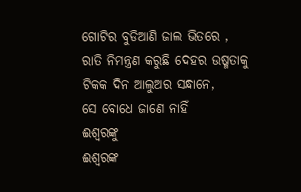ଗୋଟିର ବୁଡିଆଣି ଜାଲ ଭିତରେ ,
ରାତି ନିମନ୍ତ୍ରଣ କରୁଛି ଦେହର ଉଷ୍ମତାକୁ
ଟିକକ ଦିନ ଆଲୁଅର ସନ୍ଧାନେ,
ସେ ବୋଧେ ଜାଣେ ନାହିଁ
ଈଶ୍ୱରଙ୍କୁ
ଈଶ୍ବରଙ୍କ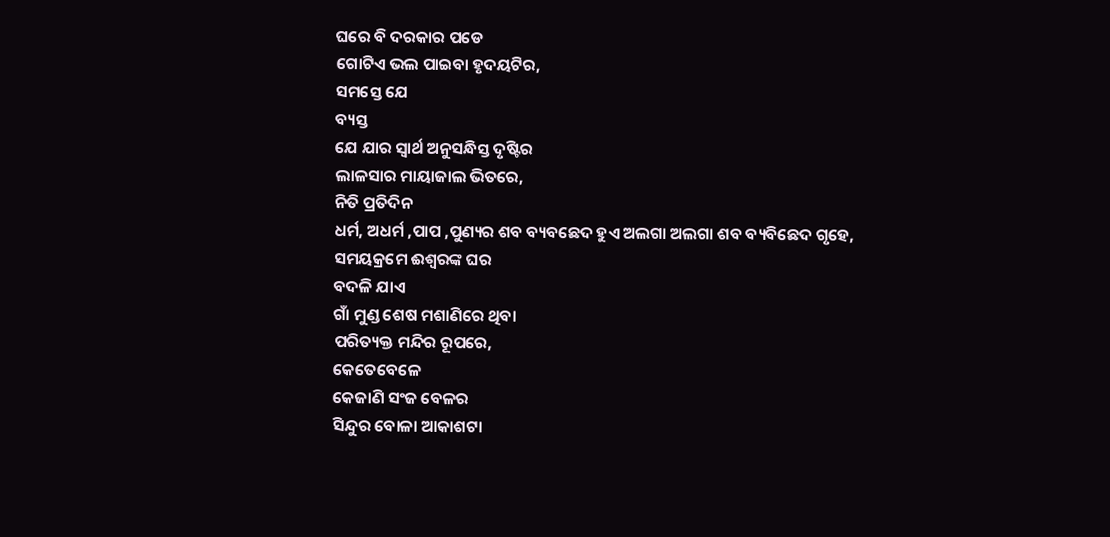ଘରେ ବି ଦରକାର ପଡେ
ଗୋଟିଏ ଭଲ ପାଇବା ହୃଦୟଟିର,
ସମସ୍ତେ ଯେ
ବ୍ୟସ୍ତ
ଯେ ଯାର ସ୍ୱାର୍ଥ ଅନୁସନ୍ଧିସ୍ତ ଦୃଷ୍ଟିର
ଲାଳସାର ମାୟାଜାଲ ଭିତରେ,
ନିତି ପ୍ରତିଦିନ
ଧର୍ମ, ଅଧର୍ମ ,ପାପ ,ପୁଣ୍ୟର ଶବ ବ୍ୟବଛେଦ ହୁଏ ଅଲଗା ଅଲଗା ଶବ ବ୍ୟବିଛେଦ ଗୃହେ,
ସମୟକ୍ରମେ ଈଶ୍ବରଙ୍କ ଘର
ବଦଳି ଯାଏ
ଗାଁ ମୁଣ୍ଡ ଶେଷ ମଶାଣିରେ ଥିବା
ପରିତ୍ୟକ୍ତ ମନ୍ଦିର ରୂପରେ,
କେତେବେଳେ
କେଜାଣି ସଂଜ ବେଳର
ସିନ୍ଦୁର ବୋଳା ଆକାଶଟା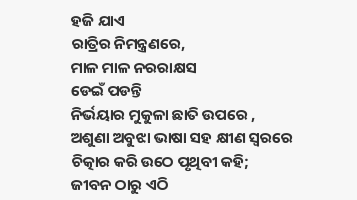ହଜି ଯାଏ
ରାତ୍ରିର ନିମନ୍ତ୍ରଣରେ,
ମାଳ ମାଳ ନରରାକ୍ଷସ
ଡେଇଁ ପଡନ୍ତି
ନିର୍ଭୟାର ମୁକୁଳା ଛାତି ଉପରେ ,
ଅଶୁଣା ଅବୁଝା ଭାଷା ସହ କ୍ଷୀଣ ସ୍ୱରରେ ଚିତ୍କାର କରି ଉଠେ ପୃଥିବୀ କହି;
ଜୀବନ ଠାରୁ ଏଠି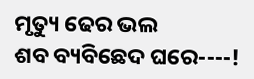ମୃତ୍ୟୁ ଢେର ଭଲ
ଶବ ବ୍ୟବିଛେଦ ଘରେ----!